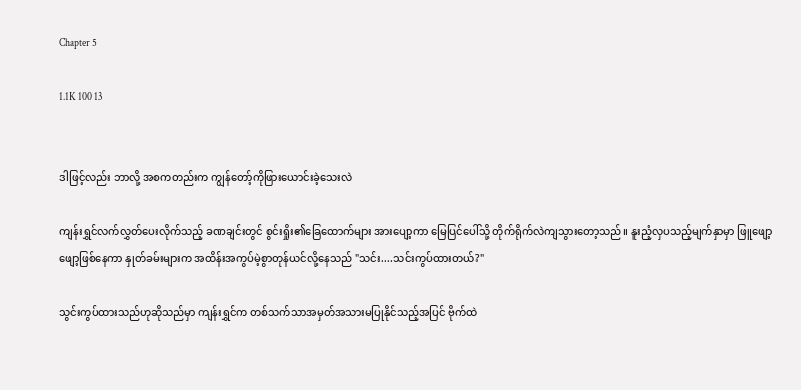Chapter 5

1.1K 100 13


ဒါဖြင့်လည်း ဘာလို့ အစကတည်းက ကျွန်တော့်ကိုဖြားယောင်းခဲ့သေးလဲ

ကျန်းရွှင်လက်လွှတ်ပေးလိုက်သည့် ခဏချင်းတွင် စွင်းရှိုး၏ခြေထောက်များ အားပျော့ကာ မြေပြင်ပေါ်သို့ တိုက်ရိုက်လဲကျသွားတော့သည်။ နူးညံ့လှပသည့်မျက်နှာမှာ ဖြူဖျော့ဖျော့ဖြစ်နေကာ နှုတ်ခမ်းများက အထိန်းအကွပ်မဲ့စွာတုန်ယင်လို့နေသည် "သင်း....သင်းကွပ်ထားတယ်?"

သွင်းကွပ်ထားသည်ဟုဆိုသည်မှာ ကျန်းရွှင်က တစ်သက်သာအမှတ်အသားမပြုနိုင်သည့်အပြင် ဗိုက်ထဲ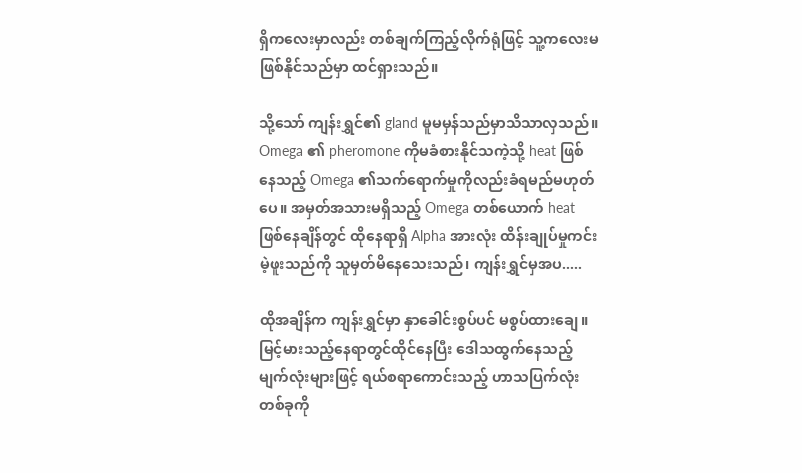ရှိကလေးမှာလည်း တစ်ချက်ကြည့်လိုက်ရုံဖြင့် သူ့ကလေးမဖြစ်နိုင်သည်မှာ ထင်ရှားသည်။

သို့သော် ကျန်းရွှင်၏ gland မူမမှန်သည်မှာသိသာလှသည်။ Omega ၏ pheromone ကိုမခံစားနိုင်သကဲ့သို့ heat ဖြစ်နေသည့် Omega ၏သက်ရောက်မှုကိုလည်းခံရမည်မဟုတ်ပေ။ အမှတ်အသားမရှိသည့် Omega တစ်ယောက် heat ဖြစ်နေချိန်တွင် ထိုနေရာရှိ Alpha အားလုံး ထိန်းချုပ်မှုကင်းမဲ့ဖူးသည်ကို သူမှတ်မိနေသေးသည်၊ ကျန်းရွှင်မှအပ.....

ထိုအချိန်က ကျန်းရွှင်မှာ နှာခေါင်းစွပ်ပင် မစွပ်ထားချေ။ မြင့်မားသည့်နေရာတွင်ထိုင်နေပြီး ဒေါသထွက်နေသည့်မျက်လုံးများဖြင့် ရယ်စရာကောင်းသည့် ဟာသပြက်လုံးတစ်ခုကို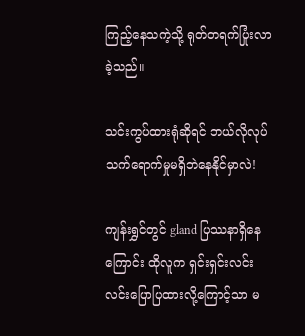ကြည့်နေသကဲ့သို့ ရုတ်တရက်ပြုံးလာခဲ့သည်။

သင်းကွပ်ထားရုံဆိုရင် ဘယ်လိုလုပ်သက်ရောက်မှုမရှိဘဲနေနိုင်မှာလဲ!

ကျန်းရွှင်တွင် gland ပြဿနာရှိနေကြောင်း ထိုလူက ရှင်းရှင်းလင်းလင်းပြောပြထားလို့ကြောင့်သာ မ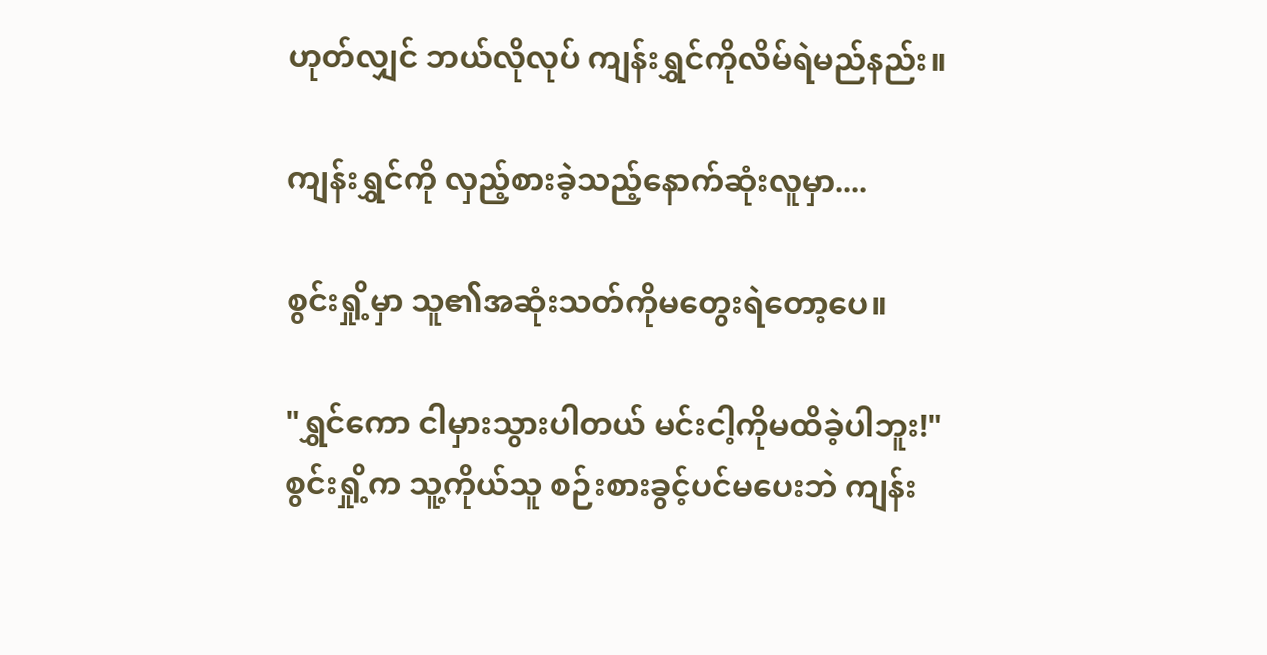ဟုတ်လျှင် ဘယ်လိုလုပ် ကျန်းရွှင်ကိုလိမ်ရဲမည်နည်း။

ကျန်းရွှင်ကို လှည့်စားခဲ့သည့်နောက်ဆုံးလူမှာ....

စွင်းရှို့မှာ သူ၏အဆုံးသတ်ကိုမတွေးရဲတော့ပေ။

"ရွှင်ကော ငါမှားသွားပါတယ် မင်းငါ့ကိုမထိခဲ့ပါဘူး!"
စွင်းရှို့က သူ့ကိုယ်သူ စဉ်းစားခွင့်ပင်မပေးဘဲ ကျန်း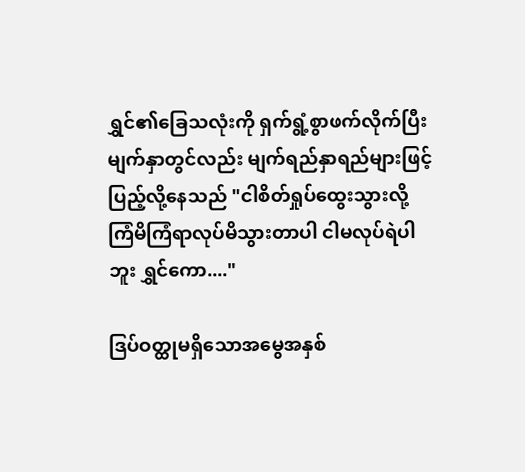ရွှင်၏ခြေသလုံးကို ရှက်ရွံ့စွာဖက်လိုက်ပြီး မျက်နှာတွင်လည်း မျက်ရည်နှာရည်များဖြင့်ပြည့်လို့နေသည် "ငါစိတ်ရှုပ်ထွေးသွားလို့ ကြံမိကြံရာလုပ်မိသွားတာပါ ငါမလုပ်ရဲပါဘူး ရွှင်ကော...."

ဒြပ်ဝတ္ထုမရှိသောအမွေအနှစ်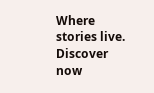Where stories live. Discover now